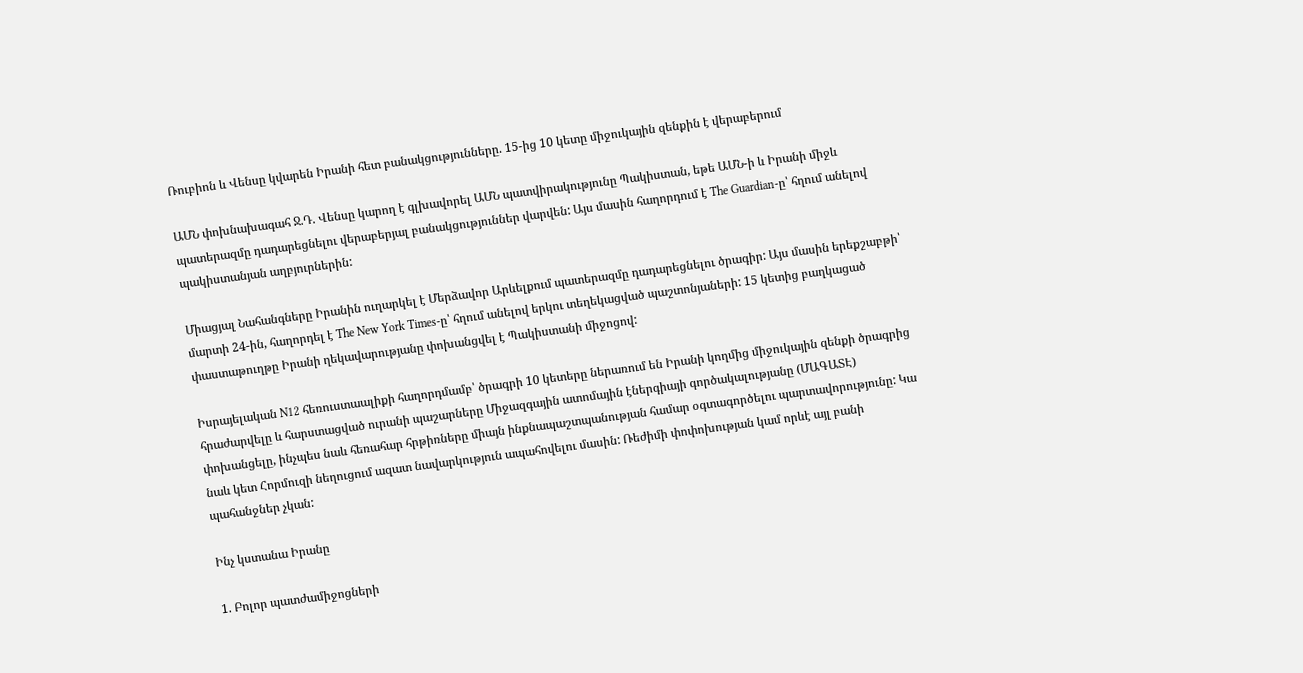Ռուբիոն և Վենսը կվարեն Իրանի հետ բանակցությունները. 15-ից 10 կետը միջուկային զենքին է վերաբերում

ԱՄՆ փոխնախագահ Ջ.Դ. Վենսը կարող է գլխավորել ԱՄՆ պատվիրակությունը Պակիստան, եթե ԱՄՆ-ի և Իրանի միջև պատերազմը դադարեցնելու վերաբերյալ բանակցություններ վարվեն: Այս մասին հաղորդում է The Guardian-ը՝ հղում անելով պակիստանյան աղբյուրներին:

Միացյալ Նահանգները Իրանին ուղարկել է Մերձավոր Արևելքում պատերազմը դադարեցնելու ծրագիր: Այս մասին երեքշաբթի՝ մարտի 24-ին, հաղորդել է The New York Times-ը՝ հղում անելով երկու տեղեկացված պաշտոնյաների: 15 կետից բաղկացած փաստաթուղթը Իրանի ղեկավարությանը փոխանցվել է Պակիստանի միջոցով:

Իսրայելական N12 հեռուստաալիքի հաղորդմամբ՝ ծրագրի 10 կետերը ներառում են Իրանի կողմից միջուկային զենքի ծրագրից հրաժարվելը և հարստացված ուրանի պաշարները Միջազգային ատոմային էներգիայի գործակալությանը (ՄԱԳԱՏԷ) փոխանցելը, ինչպես նաև հեռահար հրթիռները միայն ինքնապաշտպանության համար օգտագործելու պարտավորությունը: Կա նաև կետ Հորմուզի նեղուցում ազատ նավարկություն ապահովելու մասին: Ռեժիմի փոփոխության կամ որևէ այլ բանի պահանջներ չկան:

Ինչ կստանա Իրանը

1. Բոլոր պատժամիջոցների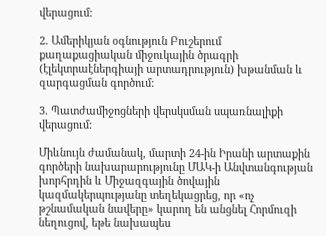վերացում:

2. Ամերիկյան օգնություն Բուշերում քաղաքացիական միջուկային ծրագրի (էլեկտրաէներգիայի արտադրություն) խթանման և զարգացման գործում:

3. Պատժամիջոցների վերսկսման սպառնալիքի վերացում:

Միևնույն ժամանակ, մարտի 24-ին Իրանի արտաքին գործերի նախարարությունը ՄԱԿ-ի Անվտանգության խորհրդին և Միջազգային ծովային կազմակերպությանը տեղեկացրեց, որ «ոչ թշնամական նավերը» կարող են անցնել Հորմուզի նեղուցով, եթե նախապես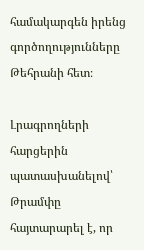համակարգեն իրենց գործողությունները Թեհրանի հետ։

Լրագրողների հարցերին պատասխանելով՝ Թրամփը հայտարարել է, որ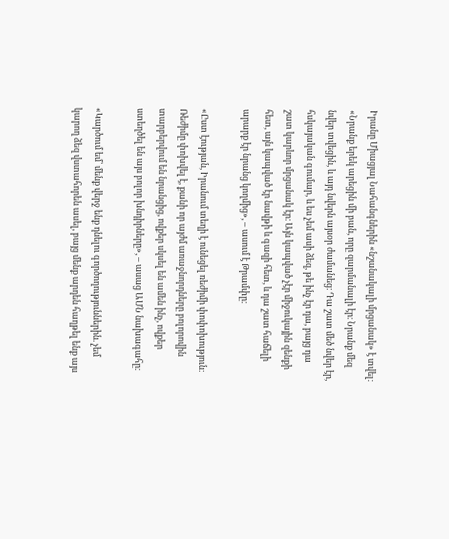Իրանը Միացյալ Նահանգներին «նշանակալի մրցանակ» է տվել։ «Նրանք երեկ արեցին մի բան, որը զարմանալի էր։ Նրանք մեզ նվեր տվեցին, և այդ նվերն այսօր ժամանեց։ Դա շատ մեծ նվեր էր, հսկայական գումար, և ես չեմ ասի ձեզ, թե ինչ էր դա, բայց դա շատ կարևոր մրցանակ էր։ Այն կապված չէր միջուկային զենքի հետ, այն կապված էր նավթի և գազի հետ, և դա շատ հաճելի արարք էր նրանց կողմից», – ասում է Թրամփը։

«Ըստ էության, Իրանում տեղի է ունեցել ռեժիմի փոփոխություն։ Ռեժիմը փոխվել է, քանի որ այժմ առաջնորդները բոլորովին տարբերվում են նրանցից, ովքեր սկսել են ամեն ինչ, ովքեր ստեղծել են այս բոլոր խնդիրները», – ասաց ԱՄՆ նախագահը։

«Կարծում եմ՝ մենք վերջ ենք դնելու գործողություններին. չեմ կարող ձեզ վստահորեն ասել, բայց մենք արդեն հաղթել ենք այս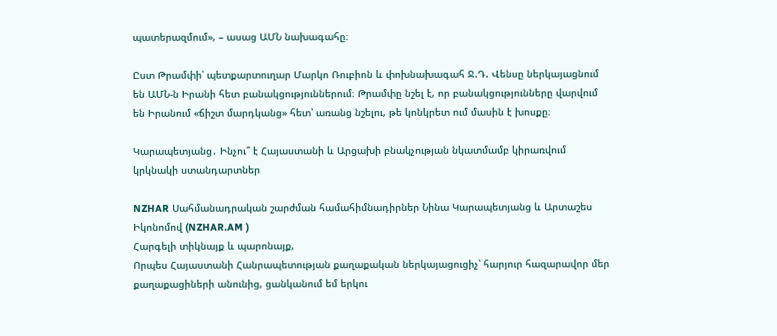պատերազմում», – ասաց ԱՄՆ նախագահը։

Ըստ Թրամփի՝ պետքարտուղար Մարկո Ռուբիոն և փոխնախագահ Ջ.Դ. Վենսը ներկայացնում են ԱՄՆ-ն Իրանի հետ բանակցություններում։ Թրամփը նշել է, որ բանակցությունները վարվում են Իրանում «ճիշտ մարդկանց» հետ՝ առանց նշելու, թե կոնկրետ ում մասին է խոսքը։

Կարապետյանց․ Ինչու՞ է Հայաստանի և Արցախի բնակչության նկատմամբ կիրառվում կրկնակի ստանդարտներ

NZHAR Սահմանադրական շարժման համահիմնադիրներ Նինա Կարապետյանց և Արտաշես Իկոնոմով (NZHAR.AM )
Հարգելի տիկնայք և պարոնայք,
Որպես Հայաստանի Հանրապետության քաղաքական ներկայացուցիչ՝ հարյուր հազարավոր մեր քաղաքացիների անունից, ցանկանում եմ երկու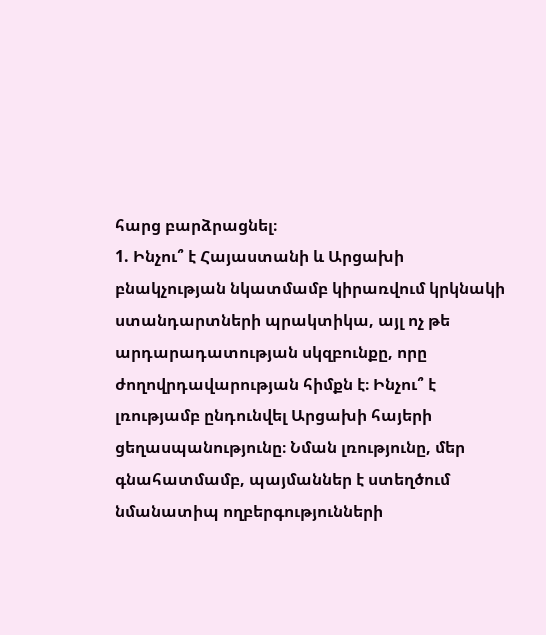հարց բարձրացնել։
1. Ինչու՞ է Հայաստանի և Արցախի բնակչության նկատմամբ կիրառվում կրկնակի ստանդարտների պրակտիկա, այլ ոչ թե արդարադատության սկզբունքը, որը ժողովրդավարության հիմքն է։ Ինչու՞ է լռությամբ ընդունվել Արցախի հայերի ցեղասպանությունը։ Նման լռությունը, մեր գնահատմամբ, պայմաններ է ստեղծում նմանատիպ ողբերգությունների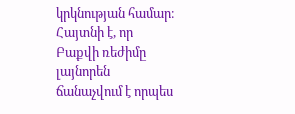կրկնության համար։ Հայտնի է, որ Բաքվի ռեժիմը լայնորեն ճանաչվում է որպես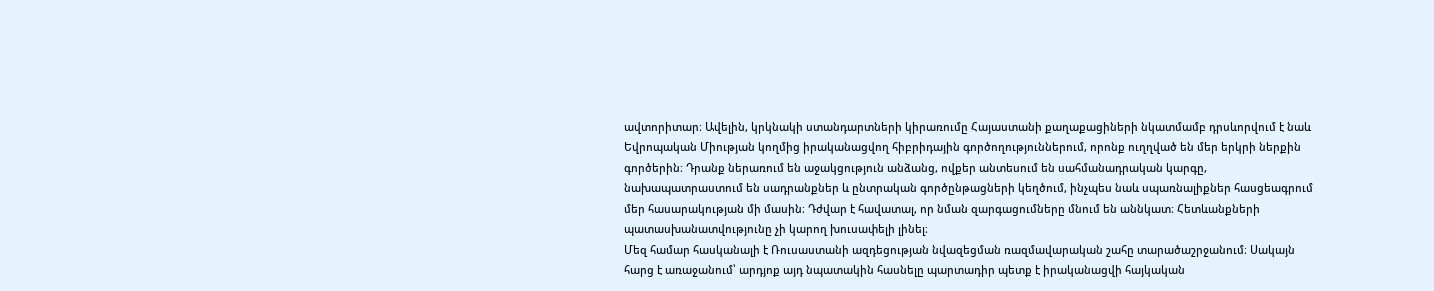ավտորիտար։ Ավելին, կրկնակի ստանդարտների կիրառումը Հայաստանի քաղաքացիների նկատմամբ դրսևորվում է նաև Եվրոպական Միության կողմից իրականացվող հիբրիդային գործողություններում, որոնք ուղղված են մեր երկրի ներքին գործերին։ Դրանք ներառում են աջակցություն անձանց, ովքեր անտեսում են սահմանադրական կարգը, նախապատրաստում են սադրանքներ և ընտրական գործընթացների կեղծում, ինչպես նաև սպառնալիքներ հասցեագրում մեր հասարակության մի մասին։ Դժվար է հավատալ, որ նման զարգացումները մնում են աննկատ։ Հետևանքների պատասխանատվությունը չի կարող խուսափելի լինել։
Մեզ համար հասկանալի է Ռուսաստանի ազդեցության նվազեցման ռազմավարական շահը տարածաշրջանում։ Սակայն հարց է առաջանում՝ արդյոք այդ նպատակին հասնելը պարտադիր պետք է իրականացվի հայկական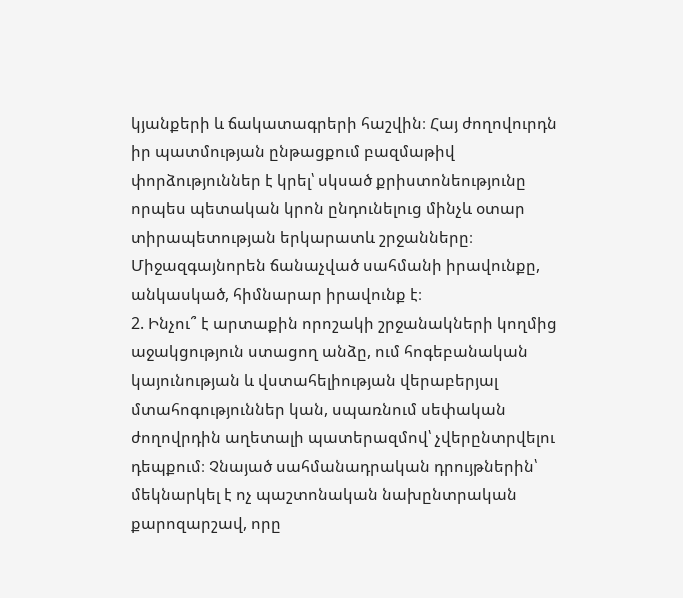կյանքերի և ճակատագրերի հաշվին։ Հայ ժողովուրդն իր պատմության ընթացքում բազմաթիվ փորձություններ է կրել՝ սկսած քրիստոնեությունը որպես պետական կրոն ընդունելուց մինչև օտար տիրապետության երկարատև շրջանները։ Միջազգայնորեն ճանաչված սահմանի իրավունքը, անկասկած, հիմնարար իրավունք է։
2. Ինչու՞ է արտաքին որոշակի շրջանակների կողմից աջակցություն ստացող անձը, ում հոգեբանական կայունության և վստահելիության վերաբերյալ մտահոգություններ կան, սպառնում սեփական ժողովրդին աղետալի պատերազմով՝ չվերընտրվելու դեպքում։ Չնայած սահմանադրական դրույթներին՝ մեկնարկել է ոչ պաշտոնական նախընտրական քարոզարշավ, որը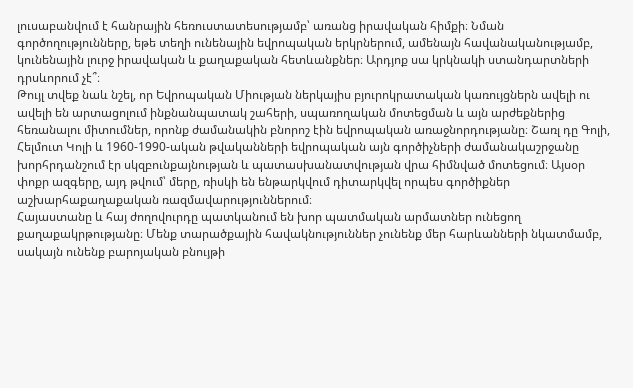լուսաբանվում է հանրային հեռուստատեսությամբ՝ առանց իրավական հիմքի։ Նման գործողությունները, եթե տեղի ունենային եվրոպական երկրներում, ամենայն հավանականությամբ, կունենային լուրջ իրավական և քաղաքական հետևանքներ։ Արդյոք սա կրկնակի ստանդարտների դրսևորում չէ՞։
Թույլ տվեք նաև նշել, որ Եվրոպական Միության ներկայիս բյուրոկրատական կառույցներն ավելի ու ավելի են արտացոլում ինքնանպատակ շահերի, սպառողական մոտեցման և այն արժեքներից հեռանալու միտումներ, որոնք ժամանակին բնորոշ էին եվրոպական առաջնորդությանը։ Շառլ դը Գոլի, Հելմուտ Կոլի և 1960-1990-ական թվականների եվրոպական այն գործիչների ժամանակաշրջանը խորհրդանշում էր սկզբունքայնության և պատասխանատվության վրա հիմնված մոտեցում։ Այսօր փոքր ազգերը, այդ թվում՝ մերը, ռիսկի են ենթարկվում դիտարկվել որպես գործիքներ աշխարհաքաղաքական ռազմավարություններում։
Հայաստանը և հայ ժողովուրդը պատկանում են խոր պատմական արմատներ ունեցող քաղաքակրթությանը։ Մենք տարածքային հավակնություններ չունենք մեր հարևանների նկատմամբ, սակայն ունենք բարոյական բնույթի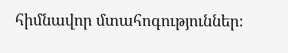հիմնավոր մտահոգություններ։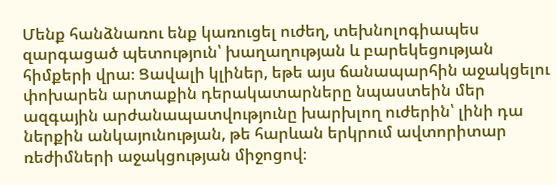Մենք հանձնառու ենք կառուցել ուժեղ, տեխնոլոգիապես զարգացած պետություն՝ խաղաղության և բարեկեցության հիմքերի վրա։ Ցավալի կլիներ, եթե այս ճանապարհին աջակցելու փոխարեն արտաքին դերակատարները նպաստեին մեր ազգային արժանապատվությունը խարխլող ուժերին՝ լինի դա ներքին անկայունության, թե հարևան երկրում ավտորիտար ռեժիմների աջակցության միջոցով։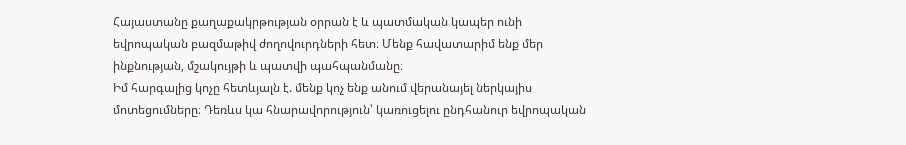Հայաստանը քաղաքակրթության օրրան է և պատմական կապեր ունի եվրոպական բազմաթիվ ժողովուրդների հետ։ Մենք հավատարիմ ենք մեր ինքնության, մշակույթի և պատվի պահպանմանը։
Իմ հարգալից կոչը հետևյալն է. մենք կոչ ենք անում վերանայել ներկայիս մոտեցումները։ Դեռևս կա հնարավորություն՝ կառուցելու ընդհանուր եվրոպական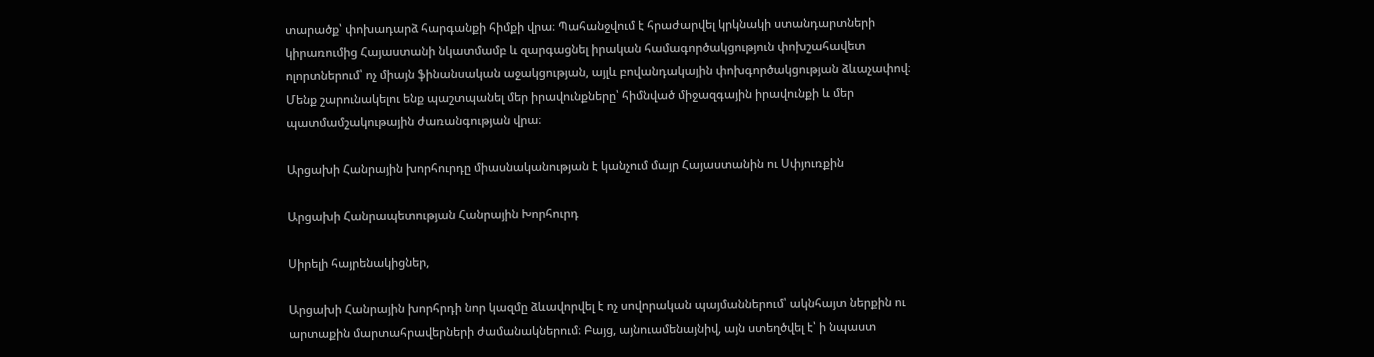տարածք՝ փոխադարձ հարգանքի հիմքի վրա։ Պահանջվում է հրաժարվել կրկնակի ստանդարտների կիրառումից Հայաստանի նկատմամբ և զարգացնել իրական համագործակցություն փոխշահավետ ոլորտներում՝ ոչ միայն ֆինանսական աջակցության, այլև բովանդակային փոխգործակցության ձևաչափով։
Մենք շարունակելու ենք պաշտպանել մեր իրավունքները՝ հիմնված միջազգային իրավունքի և մեր պատմամշակութային ժառանգության վրա։

Արցախի Հանրային խորհուրդը միասնականության է կանչում մայր Հայաստանին ու Սփյուռքին

Արցախի Հանրապետության Հանրային Խորհուրդ

Սիրելի հայրենակիցներ,

Արցախի Հանրային խորհրդի նոր կազմը ձևավորվել է ոչ սովորական պայմաններում՝ ակնհայտ ներքին ու արտաքին մարտահրավերների ժամանակներում։ Բայց, այնուամենայնիվ, այն ստեղծվել է՝ ի նպաստ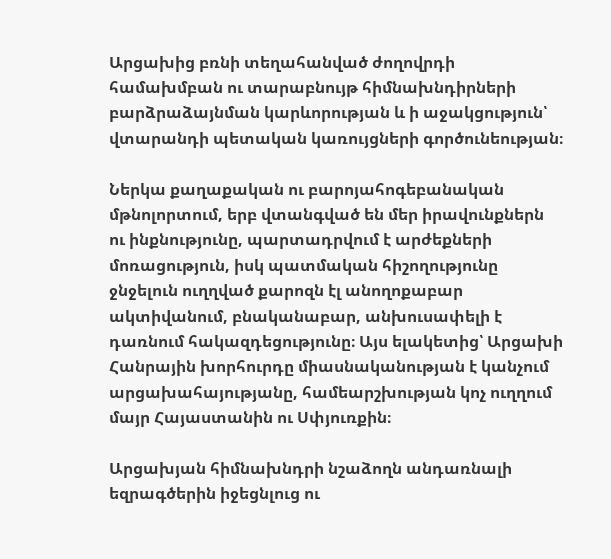Արցախից բռնի տեղահանված ժողովրդի համախմբան ու տարաբնույթ հիմնախնդիրների բարձրաձայնման կարևորության և ի աջակցություն՝ վտարանդի պետական կառույցների գործունեության։

Ներկա քաղաքական ու բարոյահոգեբանական մթնոլորտում, երբ վտանգված են մեր իրավունքներն ու ինքնությունը, պարտադրվում է արժեքների մոռացություն, իսկ պատմական հիշողությունը ջնջելուն ուղղված քարոզն էլ անողոքաբար ակտիվանում, բնականաբար, անխուսափելի է դառնում հակազդեցությունը։ Այս ելակետից՝ Արցախի Հանրային խորհուրդը միասնականության է կանչում արցախահայությանը, համեարշխության կոչ ուղղում մայր Հայաստանին ու Սփյուռքին։

Արցախյան հիմնախնդրի նշաձողն անդառնալի եզրագծերին իջեցնլուց ու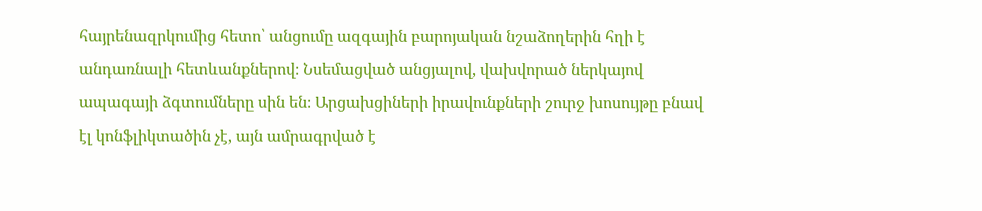հայրենազրկումից հետո՝ անցումը ազգային բարոյական նշաձողերին հղի է անդառնալի հետևանքներով։ Նսեմացված անցյալով, վախվորած ներկայով ապագայի ձգտումները սին են։ Արցախցիների իրավունքների շուրջ խոսույթը բնավ էլ կոնֆլիկտածին չէ, այն ամրագրված է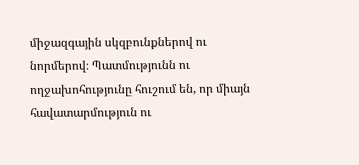միջազգային սկզբունքներով ու նորմերով։ Պատմությունն ու ողջախոհությունը հուշում են, որ միայն հավատարմություն ու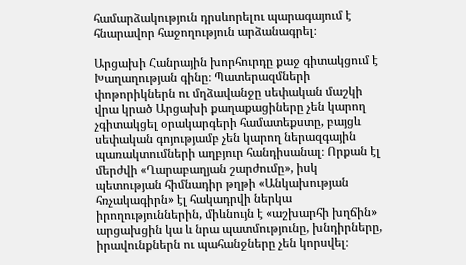համարձակություն դրսևորելու պարագայում է հնարավոր հաջողություն արձանագրել։

Արցախի Հանրային խորհուրդը քաջ գիտակցում է Խաղաղության գինը։ Պատերազմների փոթորիկներն ու մղձավանջը սեփական մաշկի վրա կրած Արցախի քաղաքացիները չեն կարող չգիտակցել օրակարգերի համատեքստը, բայցև սեփական գոյությամբ չեն կարող ներազգային պառակտումների աղբյուր հանդիսանալ։ Որքան էլ մերժվի «Ղարաբաղյան շարժումը», իսկ պետության հիմնադիր թղթի «Անկախության հռչակագիրն» էլ հակադրվի ներկա իրողություններին, միևնույն է «աշխարհի խղճին» արցախցին կա և նրա պատմությունը, խնդիրները, իրավունքներն ու պահանջները չեն կորսվել։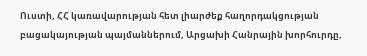Ուստի, ՀՀ կառավարության հետ լիարժեք հաղորդակցության բացակայության պայմաններում, Արցախի Հանրային խորհուրդը,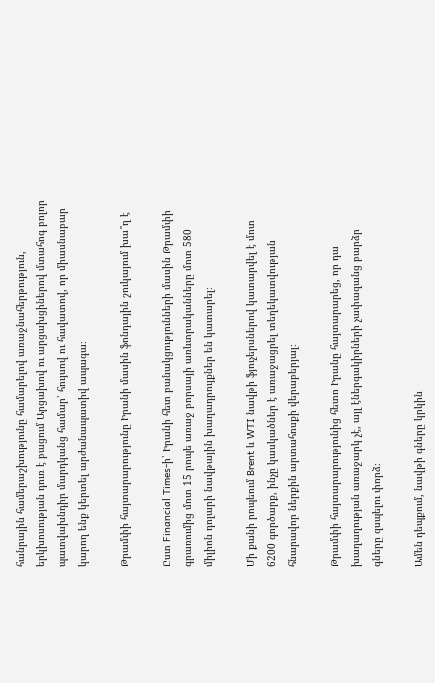հանրային համերաշխությունը համարելով առաջնահերթություն, երկխոսության դուռ է բացում Արցախով ու արցախցիներով մտահոգ բոլոր պատվախնդիր մարդկանց համար՝ հույսով ու հավատով, որ միասնաբար կարող ենք կերտել արժանապատիվ ապագա։

Թրամփի հայտարարությունը Իրանի մասին ֆոնդային շուկայում խա՞ղ է

Ըստ Financial Times-ի՝ Իրանի հետ բանակցությունների մասին Թրամփի գրառումից մոտ 15 րոպե առաջ բորսայի առևտրականները մոտ 580 միլիոն դոլարի նավթային խաղադրույքներ են կատարել։

Մի քանի րոպեում Brent և WTI նավթի ֆյուչերսներով կատարվել է մոտ 6200 գործարք, ինչը կասկածներ է առաջացրել տեղեկատվության հնարավոր ներքին արտահոսքի վերաբերյալ։

Թրամփի հայտարարությունից հետո Իրանը հայտարարեց, որ դա խաղաղության առաջարկ չէ, այլ էներգակիրների չափազանց բարձր գները զսպելու փորձ։

Ամեն դեպքում, նավթի գները կրկին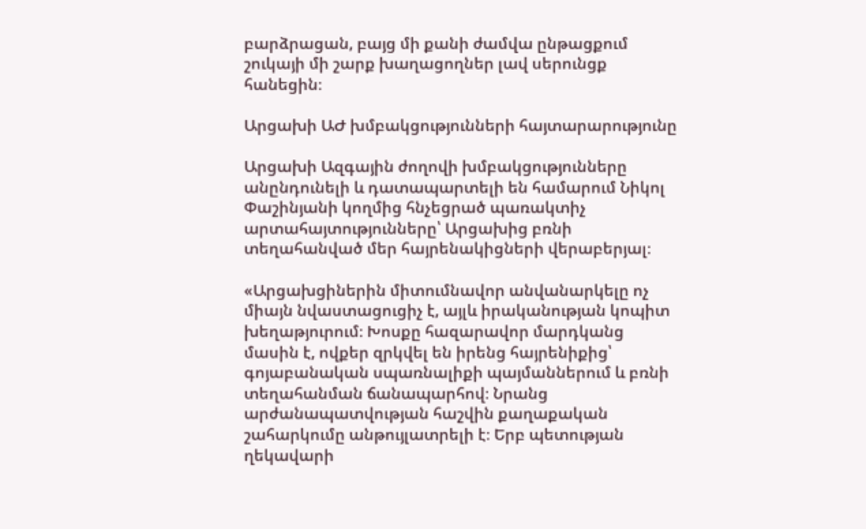բարձրացան, բայց մի քանի ժամվա ընթացքում շուկայի մի շարք խաղացողներ լավ սերունցք հանեցին։

Արցախի ԱԺ խմբակցությունների հայտարարությունը

Արցախի Ազգային ժողովի խմբակցությունները անընդունելի և դատապարտելի են համարում Նիկոլ Փաշինյանի կողմից հնչեցրած պառակտիչ արտահայտությունները՝ Արցախից բռնի տեղահանված մեր հայրենակիցների վերաբերյալ։

«Արցախցիներին միտումնավոր անվանարկելը ոչ միայն նվաստացուցիչ է, այլև իրականության կոպիտ խեղաթյուրում։ Խոսքը հազարավոր մարդկանց մասին է, ովքեր զրկվել են իրենց հայրենիքից՝ գոյաբանական սպառնալիքի պայմաններում և բռնի տեղահանման ճանապարհով։ Նրանց արժանապատվության հաշվին քաղաքական շահարկումը անթույլատրելի է։ Երբ պետության ղեկավարի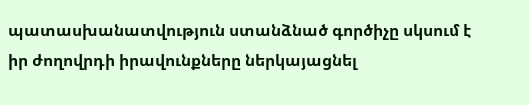պատասխանատվություն ստանձնած գործիչը սկսում է իր ժողովրդի իրավունքները ներկայացնել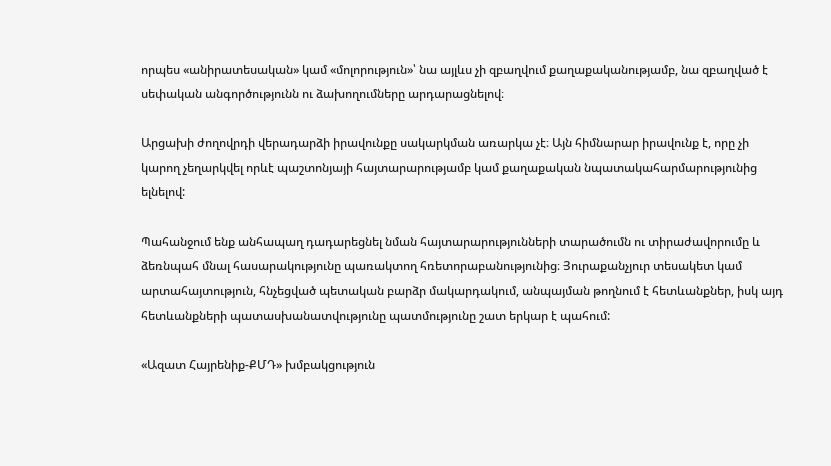որպես «անիրատեսական» կամ «մոլորություն»՝ նա այլևս չի զբաղվում քաղաքականությամբ, նա զբաղված է սեփական անգործությունն ու ձախողումները արդարացնելով։

Արցախի ժողովրդի վերադարձի իրավունքը սակարկման առարկա չէ։ Այն հիմնարար իրավունք է, որը չի կարող չեղարկվել որևէ պաշտոնյայի հայտարարությամբ կամ քաղաքական նպատակահարմարությունից ելնելով:

Պահանջում ենք անհապաղ դադարեցնել նման հայտարարությունների տարածումն ու տիրաժավորումը և ձեռնպահ մնալ հասարակությունը պառակտող հռետորաբանությունից։ Յուրաքանչյուր տեսակետ կամ արտահայտություն, հնչեցված պետական բարձր մակարդակում, անպայման թողնում է հետևանքներ, իսկ այդ հետևանքների պատասխանատվությունը պատմությունը շատ երկար է պահում:

«Ազատ Հայրենիք-ՔՄԴ» խմբակցություն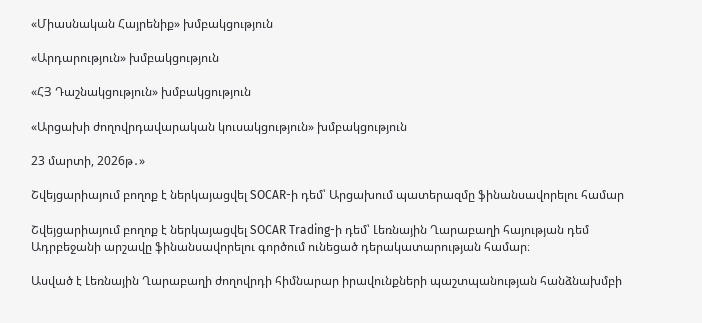«Միասնական Հայրենիք» խմբակցություն

«Արդարություն» խմբակցություն

«ՀՅ Դաշնակցություն» խմբակցություն

«Արցախի ժողովրդավարական կուսակցություն» խմբակցություն

23 մարտի, 2026թ․»

Շվեյցարիայում բողոք է ներկայացվել SOCAR-ի դեմ՝ Արցախում պատերազմը ֆինանսավորելու համար

Շվեյցարիայում բողոք է ներկայացվել SOCAR Trading-ի դեմ՝ Լեռնային Ղարաբաղի հայության դեմ Ադրբեջանի արշավը ֆինանսավորելու գործում ունեցած դերակատարության համար։

Ասված է Լեռնային Ղարաբաղի ժողովրդի հիմնարար իրավունքների պաշտպանության հանձնախմբի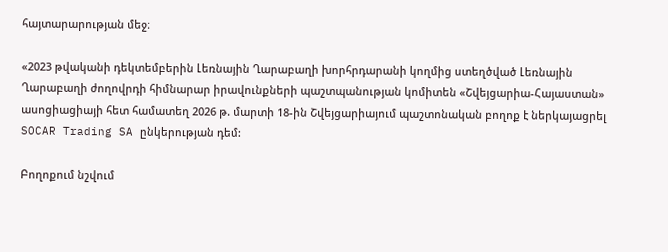հայտարարության մեջ։

«2023 թվականի դեկտեմբերին Լեռնային Ղարաբաղի խորհրդարանի կողմից ստեղծված Լեռնային Ղարաբաղի ժողովրդի հիմնարար իրավունքների պաշտպանության կոմիտեն «Շվեյցարիա-Հայաստան» ասոցիացիայի հետ համատեղ 2026 թ. մարտի 18-ին Շվեյցարիայում պաշտոնական բողոք է ներկայացրել SOCAR Trading SA ընկերության դեմ:

Բողոքում նշվում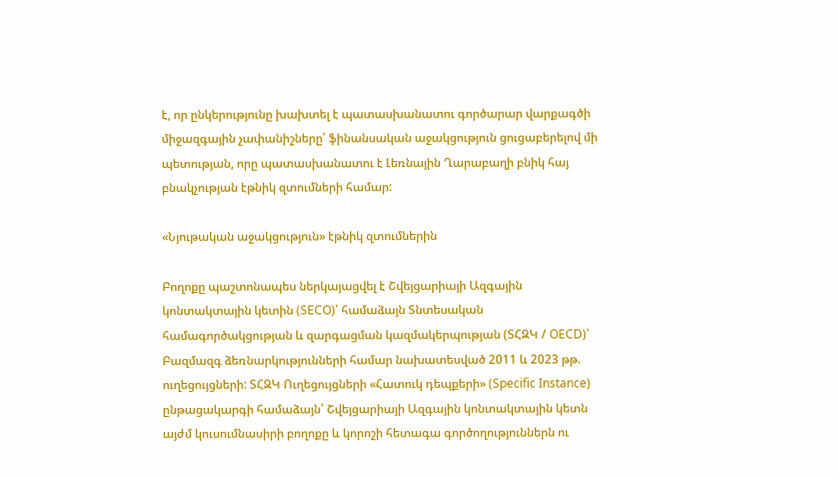է, որ ընկերությունը խախտել է պատասխանատու գործարար վարքագծի միջազգային չափանիշները՝ ֆինանսական աջակցություն ցուցաբերելով մի պետության, որը պատասխանատու է Լեռնային Ղարաբաղի բնիկ հայ բնակչության էթնիկ զտումների համար:

«Նյութական աջակցություն» էթնիկ զտումներին

Բողոքը պաշտոնապես ներկայացվել է Շվեյցարիայի Ազգային կոնտակտային կետին (SECO)՝ համաձայն Տնտեսական համագործակցության և զարգացման կազմակերպության (ՏՀԶԿ / OECD)՝ Բազմազգ ձեռնարկությունների համար նախատեսված 2011 և 2023 թթ. ուղեցույցների: ՏՀԶԿ Ուղեցույցների «Հատուկ դեպքերի» (Specific Instance) ընթացակարգի համաձայն՝ Շվեյցարիայի Ազգային կոնտակտային կետն այժմ կուսումնասիրի բողոքը և կորոշի հետագա գործողություններն ու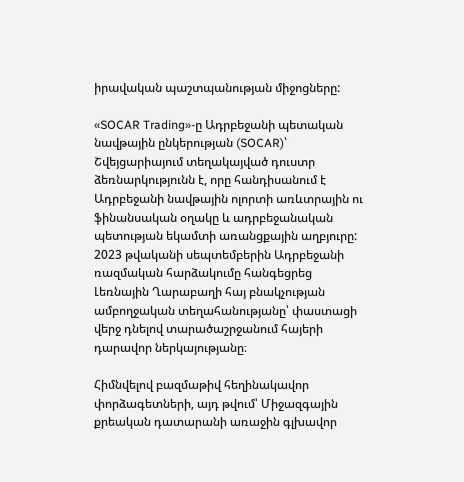իրավական պաշտպանության միջոցները:

«SOCAR Trading»-ը Ադրբեջանի պետական նավթային ընկերության (SOCAR)՝ Շվեյցարիայում տեղակայված դուստր ձեռնարկությունն է, որը հանդիսանում է Ադրբեջանի նավթային ոլորտի առևտրային ու ֆինանսական օղակը և ադրբեջանական պետության եկամտի առանցքային աղբյուրը: 2023 թվականի սեպտեմբերին Ադրբեջանի ռազմական հարձակումը հանգեցրեց Լեռնային Ղարաբաղի հայ բնակչության ամբողջական տեղահանությանը՝ փաստացի վերջ դնելով տարածաշրջանում հայերի դարավոր ներկայությանը։

Հիմնվելով բազմաթիվ հեղինակավոր փորձագետների, այդ թվում՝ Միջազգային քրեական դատարանի առաջին գլխավոր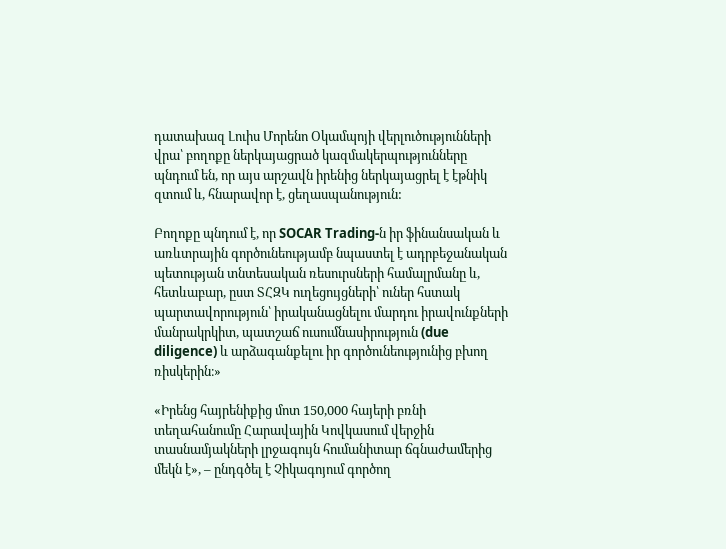դատախազ Լուիս Մորենո Օկամպոյի վերլուծությունների վրա՝ բողոքը ներկայացրած կազմակերպությունները պնդում են, որ այս արշավն իրենից ներկայացրել է էթնիկ զտում և, հնարավոր է, ցեղասպանություն:

Բողոքը պնդում է, որ SOCAR Trading-ն իր ֆինանսական և առևտրային գործունեությամբ նպաստել է ադրբեջանական պետության տնտեսական ռեսուրսների համալրմանը և, հետևաբար, ըստ ՏՀԶԿ ուղեցույցների՝ ուներ հստակ պարտավորություն՝ իրականացնելու մարդու իրավունքների մանրակրկիտ, պատշաճ ուսումնասիրություն (due diligence) և արձագանքելու իր գործունեությունից բխող ռիսկերին։»

«Իրենց հայրենիքից մոտ 150,000 հայերի բռնի տեղահանումը Հարավային Կովկասում վերջին տասնամյակների լրջագույն հումանիտար ճգնաժամերից մեկն է», – ընդգծել է Չիկագոյում գործող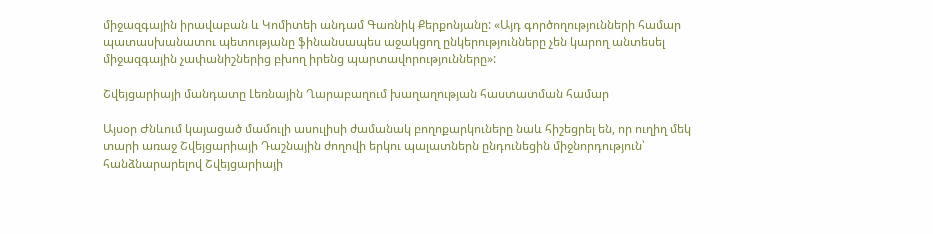միջազգային իրավաբան և Կոմիտեի անդամ Գառնիկ Քերքոնյանը: «Այդ գործողությունների համար պատասխանատու պետությանը ֆինանսապես աջակցող ընկերությունները չեն կարող անտեսել միջազգային չափանիշներից բխող իրենց պարտավորությունները»:

Շվեյցարիայի մանդատը Լեռնային Ղարաբաղում խաղաղության հաստատման համար

Այսօր Ժնևում կայացած մամուլի ասուլիսի ժամանակ բողոքարկուները նաև հիշեցրել են, որ ուղիղ մեկ տարի առաջ Շվեյցարիայի Դաշնային ժողովի երկու պալատներն ընդունեցին միջնորդություն՝ հանձնարարելով Շվեյցարիայի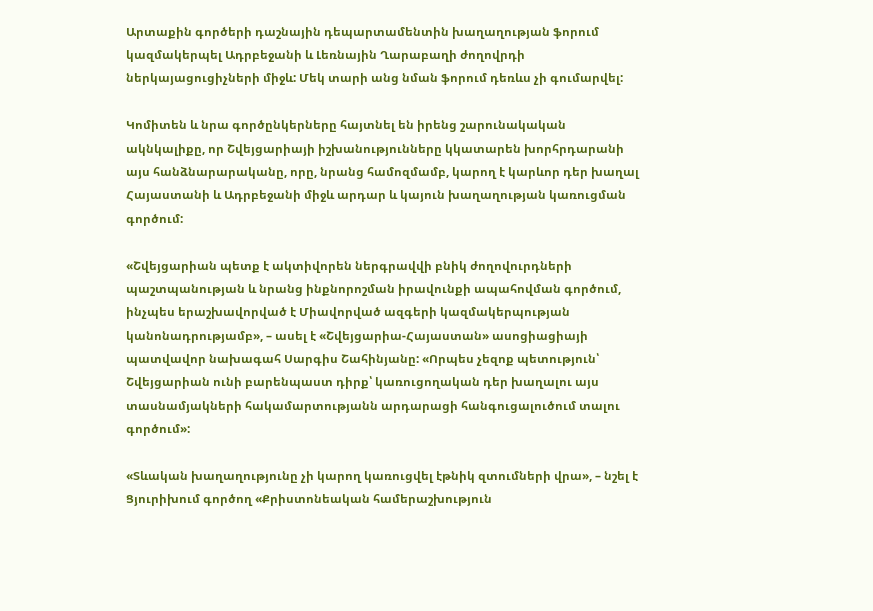Արտաքին գործերի դաշնային դեպարտամենտին խաղաղության ֆորում կազմակերպել Ադրբեջանի և Լեռնային Ղարաբաղի ժողովրդի ներկայացուցիչների միջև: Մեկ տարի անց նման ֆորում դեռևս չի գումարվել:

Կոմիտեն և նրա գործընկերները հայտնել են իրենց շարունակական ակնկալիքը, որ Շվեյցարիայի իշխանությունները կկատարեն խորհրդարանի այս հանձնարարականը, որը, նրանց համոզմամբ, կարող է կարևոր դեր խաղալ Հայաստանի և Ադրբեջանի միջև արդար և կայուն խաղաղության կառուցման գործում:

«Շվեյցարիան պետք է ակտիվորեն ներգրավվի բնիկ ժողովուրդների պաշտպանության և նրանց ինքնորոշման իրավունքի ապահովման գործում, ինչպես երաշխավորված է Միավորված ազգերի կազմակերպության կանոնադրությամբ», – ասել է «Շվեյցարիա-Հայաստան» ասոցիացիայի պատվավոր նախագահ Սարգիս Շահինյանը: «Որպես չեզոք պետություն՝ Շվեյցարիան ունի բարենպաստ դիրք՝ կառուցողական դեր խաղալու այս տասնամյակների հակամարտությանն արդարացի հանգուցալուծում տալու գործում»:

«Տևական խաղաղությունը չի կարող կառուցվել էթնիկ զտումների վրա», – նշել է Ցյուրիխում գործող «Քրիստոնեական համերաշխություն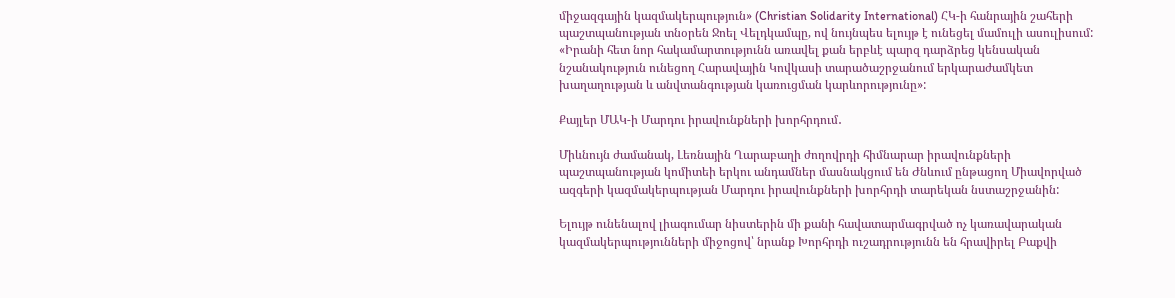միջազգային կազմակերպություն» (Christian Solidarity International) ՀԿ-ի հանրային շահերի պաշտպանության տնօրեն Ջոել Վելդկամպը, ով նույնպես ելույթ է ունեցել մամուլի ասուլիսում: «Իրանի հետ նոր հակամարտությունն առավել քան երբևէ պարզ դարձրեց կենսական նշանակություն ունեցող Հարավային Կովկասի տարածաշրջանում երկարաժամկետ խաղաղության և անվտանգության կառուցման կարևորությունը»:

Քայլեր ՄԱԿ-ի Մարդու իրավունքների խորհրդում․

Միևնույն ժամանակ, Լեռնային Ղարաբաղի ժողովրդի հիմնարար իրավունքների պաշտպանության կոմիտեի երկու անդամներ մասնակցում են Ժնևում ընթացող Միավորված ազգերի կազմակերպության Մարդու իրավունքների խորհրդի տարեկան նստաշրջանին:

Ելույթ ունենալով լիագումար նիստերին մի քանի հավատարմագրված ոչ կառավարական կազմակերպությունների միջոցով՝ նրանք Խորհրդի ուշադրությունն են հրավիրել Բաքվի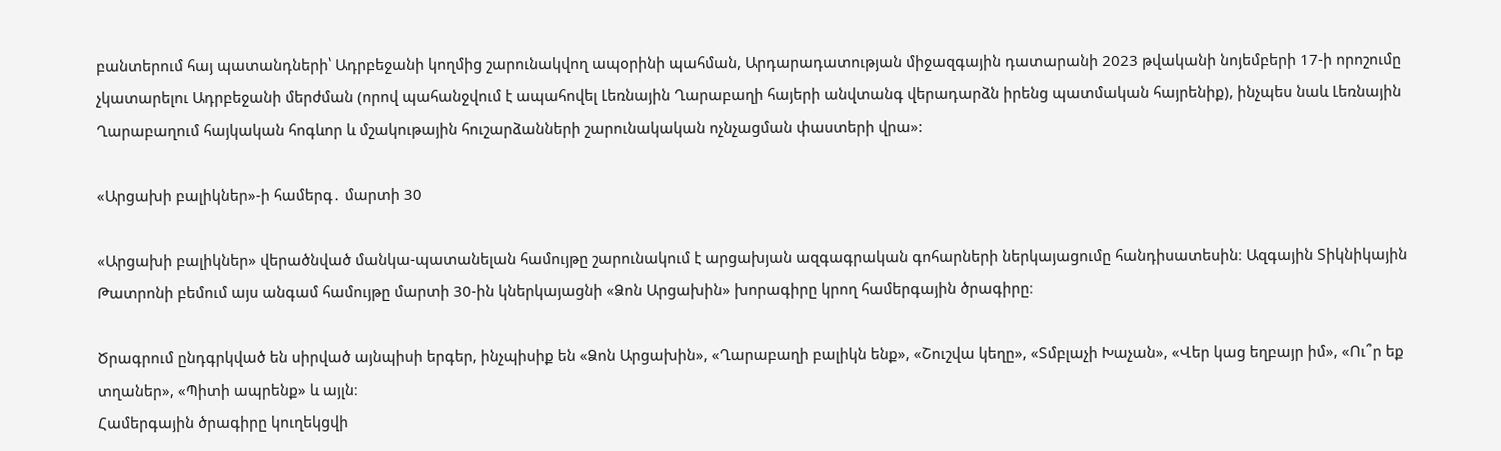բանտերում հայ պատանդների՝ Ադրբեջանի կողմից շարունակվող ապօրինի պահման, Արդարադատության միջազգային դատարանի 2023 թվականի նոյեմբերի 17-ի որոշումը չկատարելու Ադրբեջանի մերժման (որով պահանջվում է ապահովել Լեռնային Ղարաբաղի հայերի անվտանգ վերադարձն իրենց պատմական հայրենիք), ինչպես նաև Լեռնային Ղարաբաղում հայկական հոգևոր և մշակութային հուշարձանների շարունակական ոչնչացման փաստերի վրա»:

«Արցախի բալիկներ»-ի համերգ․ մարտի 30

«Արցախի բալիկներ» վերածնված մանկա-պատանելան համույթը շարունակում է արցախյան ազգագրական գոհարների ներկայացումը հանդիսատեսին։ Ազգային Տիկնիկային Թատրոնի բեմում այս անգամ համույթը մարտի 30-ին կներկայացնի «Ձոն Արցախին» խորագիրը կրող համերգային ծրագիրը։

Ծրագրում ընդգրկված են սիրված այնպիսի երգեր, ինչպիսիք են «Ձոն Արցախին», «Ղարաբաղի բալիկն ենք», «Շուշվա կեղը», «Տմբլաչի Խաչան», «Վեր կաց եղբայր իմ», «Ու՞ր եք տղաներ», «Պիտի ապրենք» և այլն։
Համերգային ծրագիրը կուղեկցվի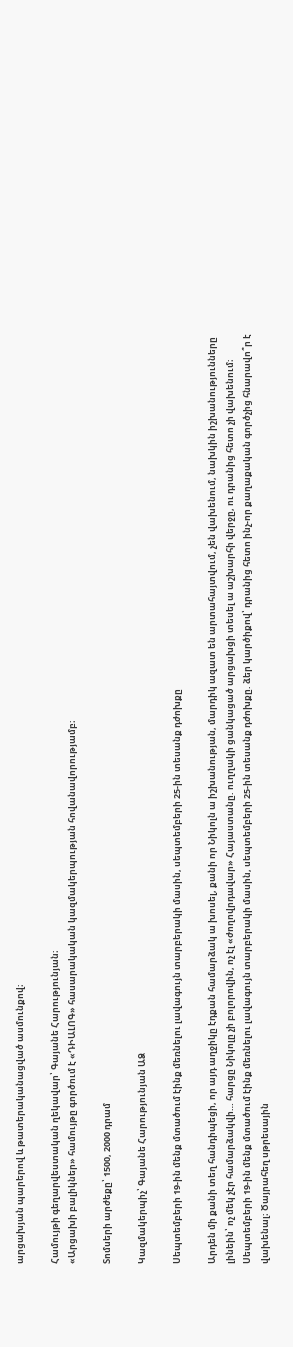արցախյան պարերով և թատերականացված ասմունքով։

Համույթի գեղարվեստական ղեկավար՝ Գայանե Հարությունյան։
«Արցախի բալիկներ» համույթը գործում է «ԴԻԱԼՈԳ» հասարակական կազմակերպության հովանավորությամբ։

Տոմսերի արժեքը՝ 1500, 2000 դրամ

Կազմակերպիչ՝ Գայանե Հարությունյան ԱՁ

Սեպտեմբերի 19-ին մենք մտածում էինք մեռնելու լավագույն տարբերակի մասին, սեպտեմբերի 25-ին տեսանք դժոխքը

Արդեն մի քանի տեղ հանդիպեցի, որ այդ աղջիկը էդքան համարձակ ա խոսել, քանի որ Նիկոլն ա իշխանության, մարդիկ ազատ են արտահայտվում, չեն վախենում, նախկին իշխանությունները լինեին՝ ոչ մեկ չէր համարձակվի… հարցը Նիկոլը չի բոլորովին, ոչ էլ «ժողովրդավար» Հայաստանը. ուղղակի ցանկացած արցախցի տեսել ա աշխարհի վերջը, ու դրանից հետո չի վախենում։ Սեպտեմբերի 19-ին մենք մտածում էինք մեռնելու լավագույն տարբերակի մասին, սեպտեմբերի 25-ին տեսանք դժոխքը. ձեր կարծիքով՝ դրանից հետո ինչ-որ քաղաքական գործչից հնարավո՞ր է վախենալ։ Ծայրահեղ սթրեսային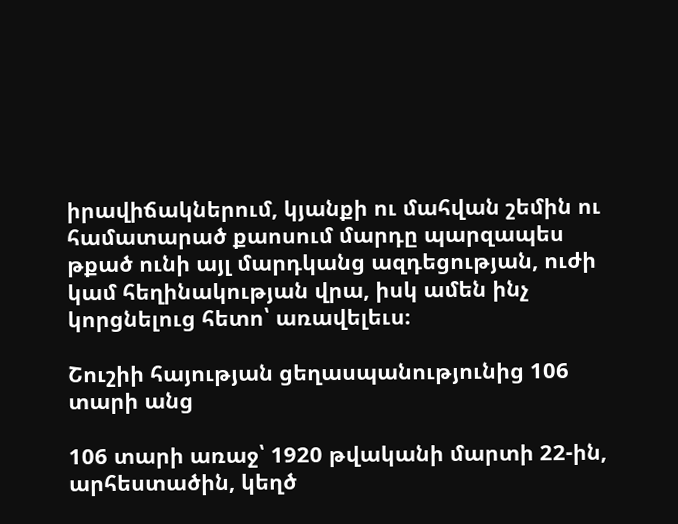իրավիճակներում, կյանքի ու մահվան շեմին ու համատարած քաոսում մարդը պարզապես թքած ունի այլ մարդկանց ազդեցության, ուժի կամ հեղինակության վրա, իսկ ամեն ինչ կորցնելուց հետո՝ առավելեւս։

Շուշիի հայության ցեղասպանությունից 106 տարի անց

106 տարի առաջ՝ 1920 թվականի մարտի 22-ին, արհեստածին, կեղծ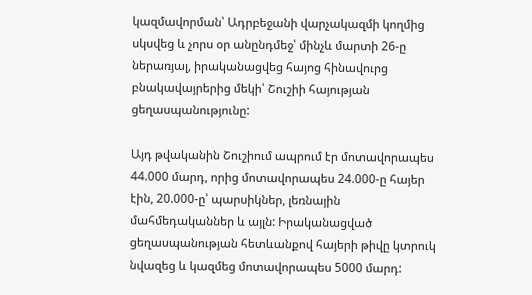կազմավորման՝ Ադրբեջանի վարչակազմի կողմից սկսվեց և չորս օր անընդմեջ՝ մինչև մարտի 26-ը ներառյալ, իրականացվեց հայոց հինավուրց բնակավայրերից մեկի՝ Շուշիի հայության ցեղասպանությունը:

Այդ թվականին Շուշիում ապրում էր մոտավորապես 44.000 մարդ, որից մոտավորապես 24.000-ը հայեր էին, 20.000-ը՝ պարսիկներ, լեռնային մահմեդականներ և այլն: Իրականացված ցեղասպանության հետևանքով հայերի թիվը կտրուկ նվազեց և կազմեց մոտավորապես 5000 մարդ: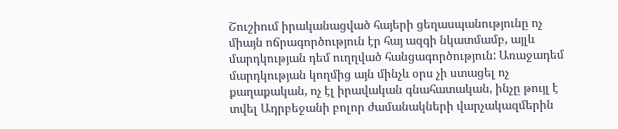Շուշիում իրականացված հայերի ցեղասպանությունը ոչ միայն ոճրագործություն էր հայ ազգի նկատմամբ, այլև մարդկության դեմ ուղղված հանցագործություն: Առաջադեմ մարդկության կողմից այն մինչև օրս չի ստացել ոչ քաղաքական, ոչ էլ իրավական գնահատական, ինչը թույլ է տվել Ադրբեջանի բոլոր ժամանակների վարչակազմերին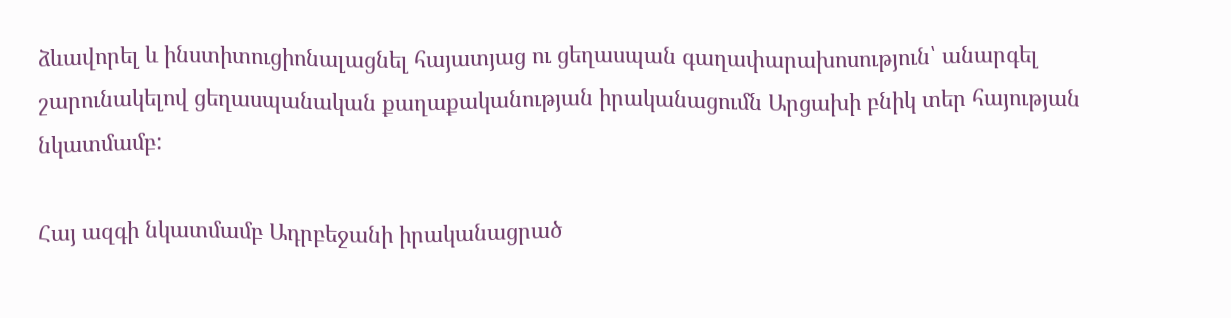ձևավորել և ինստիտուցիոնալացնել հայատյաց ու ցեղասպան գաղափարախոսություն՝ անարգել շարունակելով ցեղասպանական քաղաքականության իրականացումն Արցախի բնիկ տեր հայության նկատմամբ:

Հայ ազգի նկատմամբ Ադրբեջանի իրականացրած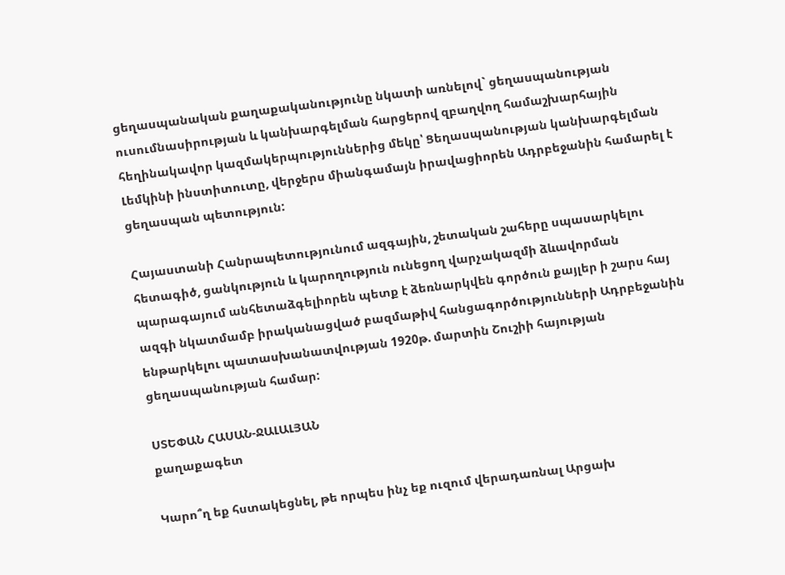ցեղասպանական քաղաքականությունը նկատի առնելով` ցեղասպանության ուսումնասիրության և կանխարգելման հարցերով զբաղվող համաշխարհային հեղինակավոր կազմակերպություններից մեկը՝ Ցեղասպանության կանխարգելման Լեմկինի ինստիտուտը, վերջերս միանգամայն իրավացիորեն Ադրբեջանին համարել է ցեղասպան պետություն:

Հայաստանի Հանրապետությունում ազգային, շետական շահերը սպասարկելու հետագիծ, ցանկություն և կարողություն ունեցող վարչակազմի ձևավորման պարագայում անհետաձգելիորեն պետք է ձեռնարկվեն գործուն քայլեր ի շարս հայ ազգի նկատմամբ իրականացված բազմաթիվ հանցագործությունների Ադրբեջանին ենթարկելու պատասխանատվության 1920թ. մարտին Շուշիի հայության ցեղասպանության համար:

ՍՏԵՓԱՆ ՀԱՍԱՆ-ՋԱԼԱԼՅԱՆ
քաղաքագետ

Կարո՞ղ եք հստակեցնել, թե որպես ինչ եք ուզում վերադառնալ Արցախ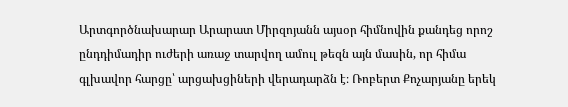Արտգործնախարար Արարատ Միրզոյանն այսօր հիմնովին քանդեց որոշ ընդդիմադիր ուժերի առաջ տարվող ամուլ թեզն այն մասին, որ հիմա գլխավոր հարցը՝ արցախցիների վերադարձն է։ Ռոբերտ Քոչարյանը երեկ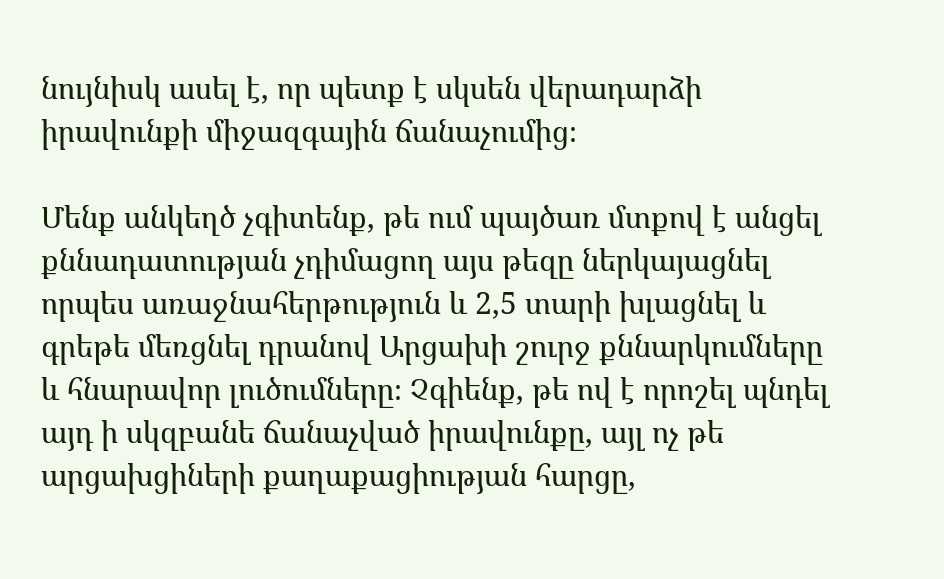նույնիսկ ասել է, որ պետք է սկսեն վերադարձի իրավունքի միջազգային ճանաչումից։

Մենք անկեղծ չգիտենք, թե ում պայծառ մտքով է անցել քննադատության չդիմացող այս թեզը ներկայացնել որպես առաջնահերթություն և 2,5 տարի խլացնել և գրեթե մեռցնել դրանով Արցախի շուրջ քննարկումները և հնարավոր լուծումները։ Չգիենք, թե ով է որոշել պնդել այդ ի սկզբանե ճանաչված իրավունքը, այլ ոչ թե արցախցիների քաղաքացիության հարցը,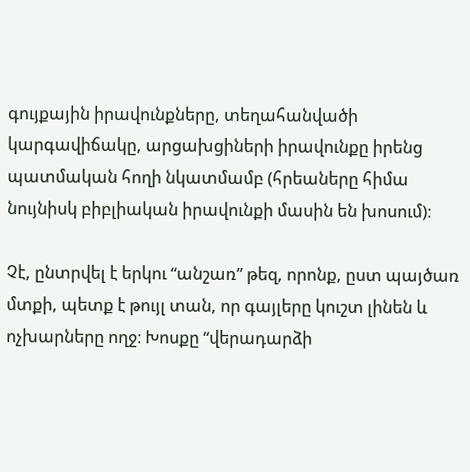գույքային իրավունքները, տեղահանվածի կարգավիճակը, արցախցիների իրավունքը իրենց պատմական հողի նկատմամբ (հրեաները հիմա նույնիսկ բիբլիական իրավունքի մասին են խոսում)։

Չէ, ընտրվել է երկու “անշառ” թեզ, որոնք, ըստ պայծառ մտքի, պետք է թույլ տան, որ գայլերը կուշտ լինեն և ոչխարները ողջ։ Խոսքը “վերադարձի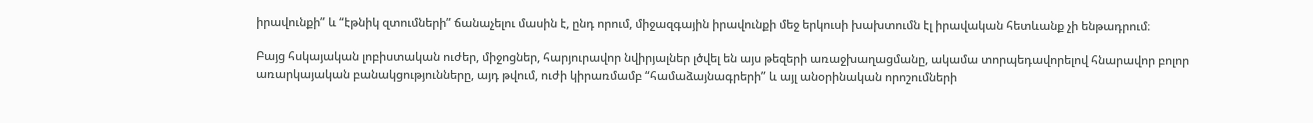իրավունքի” և “էթնիկ զտումների” ճանաչելու մասին է, ընդ որում, միջազգային իրավունքի մեջ երկուսի խախտումն էլ իրավական հետևանք չի ենթադրում։

Բայց հսկայական լոբիստական ուժեր, միջոցներ, հարյուրավոր նվիրյալներ լծվել են այս թեզերի առաջխաղացմանը, ակամա տորպեդավորելով հնարավոր բոլոր առարկայական բանակցությունները, այդ թվում, ուժի կիրառմամբ “համաձայնագրերի” և այլ անօրինական որոշումների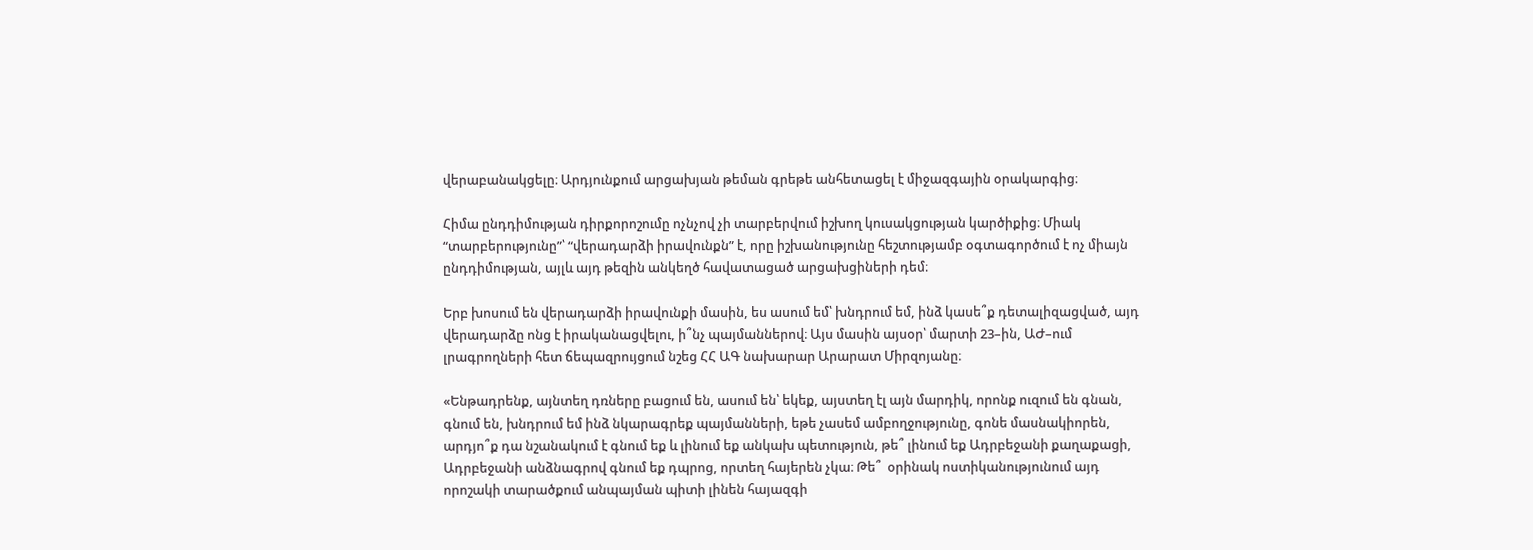վերաբանակցելը։ Արդյունքում արցախյան թեման գրեթե անհետացել է միջազգային օրակարգից։

Հիմա ընդդիմության դիրքորոշումը ոչնչով չի տարբերվում իշխող կուսակցության կարծիքից։ Միակ “տարբերությունը”՝ “վերադարձի իրավունքն” է, որը իշխանությունը հեշտությամբ օգտագործում է ոչ միայն ընդդիմության, այլև այդ թեզին անկեղծ հավատացած արցախցիների դեմ։

Երբ խոսում են վերադարձի իրավունքի մասին, ես ասում եմ՝ խնդրում եմ, ինձ կասե՞ք դետալիզացված, այդ վերադարձը ոնց է իրականացվելու, ի՞նչ պայմաններով։ Այս մասին այսօր՝ մարտի 23–ին, ԱԺ–ում լրագրողների հետ ճեպազրույցում նշեց ՀՀ ԱԳ նախարար Արարատ Միրզոյանը։

«Ենթադրենք, այնտեղ դռները բացում են, ասում են՝ եկեք, այստեղ էլ այն մարդիկ, որոնք ուզում են գնան, գնում են, խնդրում եմ ինձ նկարագրեք պայմանների, եթե չասեմ ամբողջությունը, գոնե մասնակիորեն, արդյո՞ք դա նշանակում է գնում եք և լինում եք անկախ պետություն, թե՞ լինում եք Ադրբեջանի քաղաքացի, Ադրբեջանի անձնագրով գնում եք դպրոց, որտեղ հայերեն չկա։ Թե՞  օրինակ ոստիկանությունում այդ որոշակի տարածքում անպայման պիտի լինեն հայազգի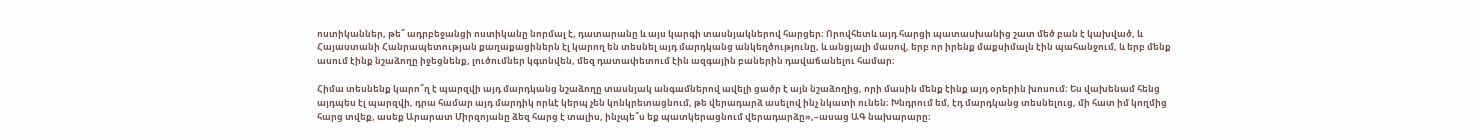ոստիկաններ, թե՞ ադրբեջանցի ոստիկանը նորմալ է, դատարանը և այս կարգի տասնյակներով հարցեր։ Որովհետև այդ հարցի պատասխանից շատ մեծ բան է կախված, և Հայաստանի Հանրապետության քաղաքացիներն էլ կարող են տեսնել այդ մարդկանց անկեղծությունը, և անցյալի մասով, երբ որ իրենք մաքսիմալն էին պահանջում, և երբ մենք ասում էինք նշաձողը իջեցնենք, լուծումներ կգտնվեն, մեզ դատափետում էին ազգային բաներին դավաճանելու համար։

Հիմա տեսնենք կարո՞ղ է պարզվի այդ մարդկանց նշաձողը տասնյակ անգամներով ավելի ցածր է այն նշաձողից, որի մասին մենք էինք այդ օրերին խոսում։ Ես վախենամ հենց այդպես էլ պարզվի, դրա համար այդ մարդիկ որևէ կերպ չեն կոնկրետացնում, թե վերադարձ ասելով ինչ նկատի ունեն։ Խնդրում եմ, էդ մարդկանց տեսնելուց, մի հատ իմ կողմից հարց տվեք, ասեք Արարատ Միրզոյանը ձեզ հարց է տալիս, ինչպե՞ս եք պատկերացնում վերադարձը»,–ասաց ԱԳ նախարարը։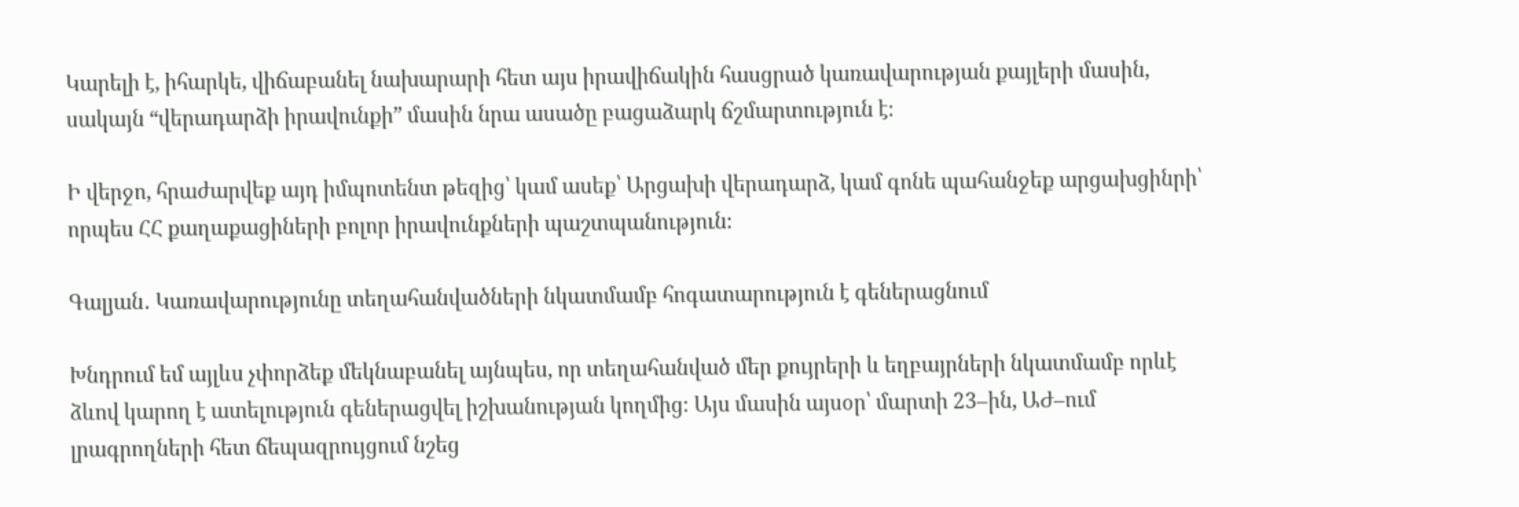Կարելի է, իհարկե, վիճաբանել նախարարի հետ այս իրավիճակին հասցրած կառավարության քայլերի մասին, սակայն “վերադարձի իրավունքի” մասին նրա ասածը բացաձարկ ճշմարտություն է։

Ի վերջո, հրաժարվեք այդ իմպոտենտ թեզից՝ կամ ասեք՝ Արցախի վերադարձ, կամ գոնե պահանջեք արցախցինրի՝ որպես ՀՀ քաղաքացիների բոլոր իրավունքների պաշտպանություն։

Գալյան․ Կառավարությունը տեղահանվածների նկատմամբ հոգատարություն է գեներացնում

Խնդրում եմ այլևս չփորձեք մեկնաբանել այնպես, որ տեղահանված մեր քույրերի և եղբայրների նկատմամբ որևէ ձևով կարող է ատելություն գեներացվել իշխանության կողմից։ Այս մասին այսօր՝ մարտի 23–ին, ԱԺ–ում լրագրողների հետ ճեպազրույցում նշեց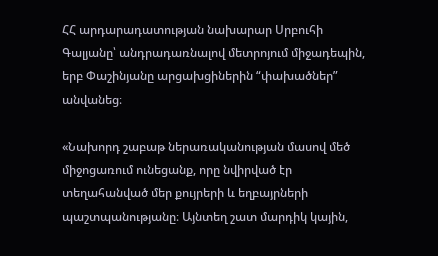ՀՀ արդարադատության նախարար Սրբուհի Գալյանը՝ անդրադառնալով մետրոյում միջադեպին, երբ Փաշինյանը արցախցիներին “փախածներ” անվանեց։

«Նախորդ շաբաթ ներառականության մասով մեծ միջոցառում ունեցանք, որը նվիրված էր տեղահանված մեր քույրերի և եղբայրների պաշտպանությանը։ Այնտեղ շատ մարդիկ կային,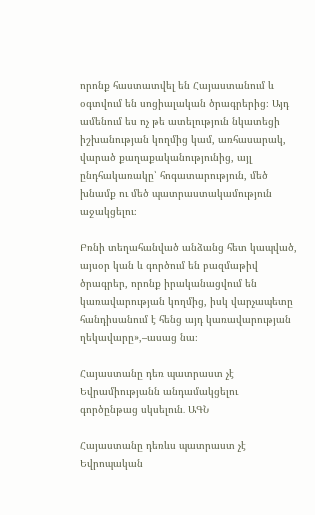որոնք հաստատվել են Հայաստանում և օգտվում են սոցիալական ծրագրերից։ Այդ ամենում ես ոչ թե ատելություն նկատեցի իշխանության կողմից կամ, առհասարակ, վարած քաղաքականությունից, այլ ընդհակառակը՝ հոգատարություն, մեծ խնամք ու մեծ պատրաստակամություն աջակցելու։

Բռնի տեղահանված անձանց հետ կապված, այսօր կան և գործում են բազմաթիվ ծրագրեր, որոնք իրականացվում են կառավարության կողմից, իսկ վարչապետը հանդիսանում է հենց այդ կառավարության ղեկավարը»,–ասաց նա։

Հայաստանը դեռ պատրաստ չէ Եվրամիությանն անդամակցելու գործընթաց սկսելուն․ ԱԳՆ

Հայաստանը դեռևս պատրաստ չէ Եվրոպական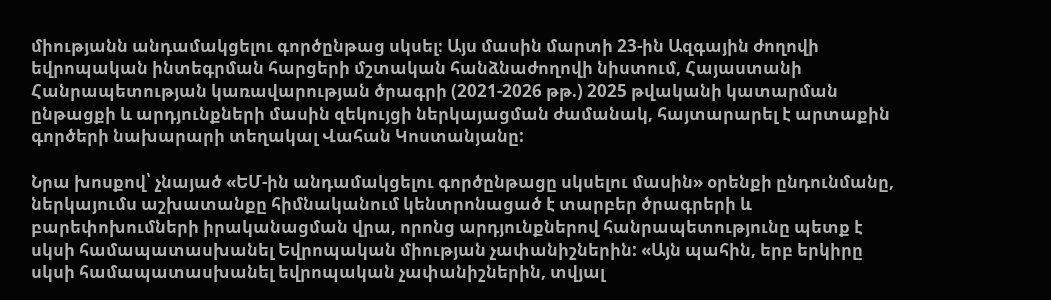միությանն անդամակցելու գործընթաց սկսել։ Այս մասին մարտի 23-ին Ազգային ժողովի եվրոպական ինտեգրման հարցերի մշտական հանձնաժողովի նիստում, Հայաստանի Հանրապետության կառավարության ծրագրի (2021-2026 թթ.) 2025 թվականի կատարման ընթացքի և արդյունքների մասին զեկույցի ներկայացման ժամանակ, հայտարարել է արտաքին գործերի նախարարի տեղակալ Վահան Կոստանյանը:

Նրա խոսքով՝ չնայած «ԵՄ-ին անդամակցելու գործընթացը սկսելու մասին» օրենքի ընդունմանը, ներկայումս աշխատանքը հիմնականում կենտրոնացած է տարբեր ծրագրերի և բարեփոխումների իրականացման վրա, որոնց արդյունքներով հանրապետությունը պետք է սկսի համապատասխանել Եվրոպական միության չափանիշներին: «Այն պահին, երբ երկիրը սկսի համապատասխանել եվրոպական չափանիշներին, տվյալ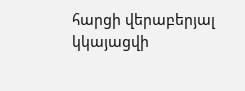հարցի վերաբերյալ կկայացվի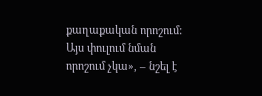քաղաքական որոշում: Այս փուլում նման որոշում չկա», – նշել է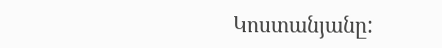Կոստանյանը: